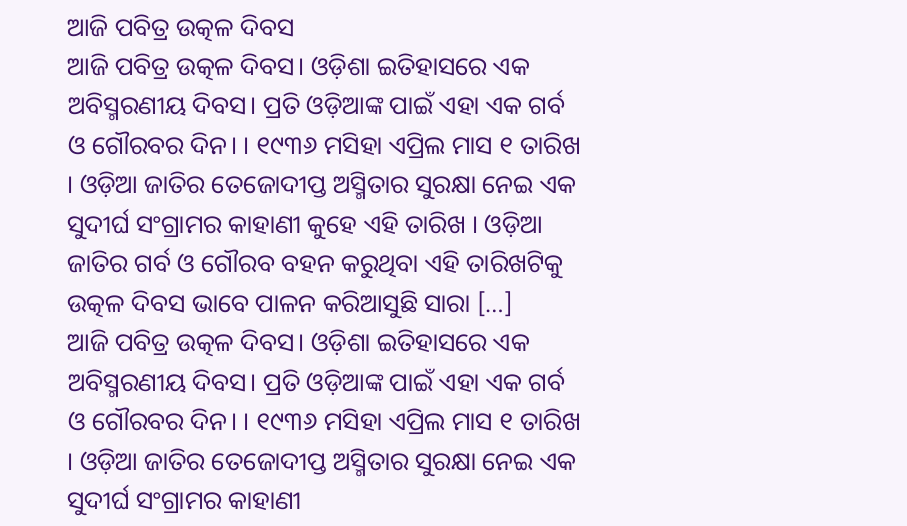ଆଜି ପବିତ୍ର ଉତ୍କଳ ଦିବସ
ଆଜି ପବିତ୍ର ଉତ୍କଳ ଦିବସ। ଓଡ଼ିଶା ଇତିହାସରେ ଏକ ଅବିସ୍ମରଣୀୟ ଦିବସ। ପ୍ରତି ଓଡ଼ିଆଙ୍କ ପାଇଁ ଏହା ଏକ ଗର୍ବ ଓ ଗୌରବର ଦିନ। । ୧୯୩୬ ମସିହା ଏପ୍ରିଲ ମାସ ୧ ତାରିଖ । ଓଡ଼ିଆ ଜାତିର ତେଜୋଦୀପ୍ତ ଅସ୍ମିତାର ସୁରକ୍ଷା ନେଇ ଏକ ସୁଦୀର୍ଘ ସଂଗ୍ରାମର କାହାଣୀ କୁହେ ଏହି ତାରିଖ । ଓଡ଼ିଆ ଜାତିର ଗର୍ବ ଓ ଗୌରବ ବହନ କରୁଥିବା ଏହି ତାରିଖଟିକୁ ଉତ୍କଳ ଦିବସ ଭାବେ ପାଳନ କରିଆସୁଛି ସାରା […]
ଆଜି ପବିତ୍ର ଉତ୍କଳ ଦିବସ। ଓଡ଼ିଶା ଇତିହାସରେ ଏକ ଅବିସ୍ମରଣୀୟ ଦିବସ। ପ୍ରତି ଓଡ଼ିଆଙ୍କ ପାଇଁ ଏହା ଏକ ଗର୍ବ ଓ ଗୌରବର ଦିନ। । ୧୯୩୬ ମସିହା ଏପ୍ରିଲ ମାସ ୧ ତାରିଖ । ଓଡ଼ିଆ ଜାତିର ତେଜୋଦୀପ୍ତ ଅସ୍ମିତାର ସୁରକ୍ଷା ନେଇ ଏକ ସୁଦୀର୍ଘ ସଂଗ୍ରାମର କାହାଣୀ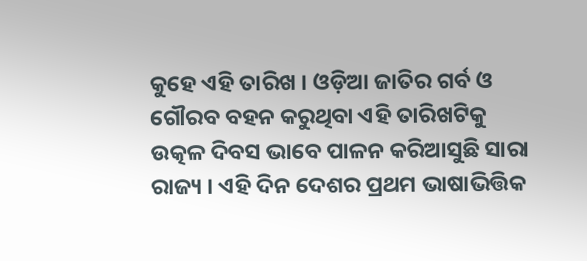କୁହେ ଏହି ତାରିଖ । ଓଡ଼ିଆ ଜାତିର ଗର୍ବ ଓ ଗୌରବ ବହନ କରୁଥିବା ଏହି ତାରିଖଟିକୁ ଉତ୍କଳ ଦିବସ ଭାବେ ପାଳନ କରିଆସୁଛି ସାରା ରାଜ୍ୟ । ଏହି ଦିନ ଦେଶର ପ୍ରଥମ ଭାଷାଭିତ୍ତିକ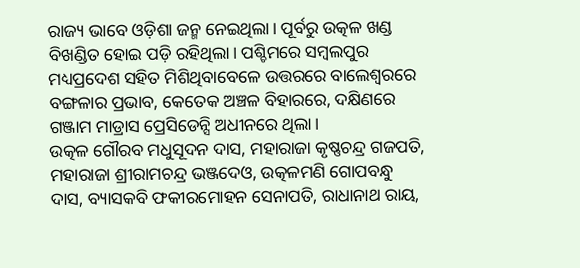ରାଜ୍ୟ ଭାବେ ଓଡ଼ିଶା ଜନ୍ମ ନେଇଥିଲା। ପୂର୍ବରୁ ଉତ୍କଳ ଖଣ୍ଡ ବିଖଣ୍ଡିତ ହୋଇ ପଡ଼ି ରହିଥିଲା। ପଶ୍ଚିମରେ ସମ୍ବଲପୁର ମଧ୍ୟପ୍ରଦେଶ ସହିତ ମିଶିଥିବାବେଳେ ଉତ୍ତରରେ ବାଲେଶ୍ବରରେ ବଙ୍ଗଳାର ପ୍ରଭାବ, କେତେକ ଅଞ୍ଚଳ ବିହାରରେ, ଦକ୍ଷିଣରେ ଗଞ୍ଜାମ ମାଡ୍ରାସ ପ୍ରେସିଡେନ୍ସି ଅଧୀନରେ ଥିଲା।
ଉତ୍କଳ ଗୌରବ ମଧୁସୂଦନ ଦାସ, ମହାରାଜା କୃଷ୍ଣଚନ୍ଦ୍ର ଗଜପତି, ମହାରାଜା ଶ୍ରୀରାମଚନ୍ଦ୍ର ଭଞ୍ଜଦେଓ, ଉତ୍କଳମଣି ଗୋପବନ୍ଧୁ ଦାସ, ବ୍ୟାସକବି ଫକୀରମୋହନ ସେନାପତି, ରାଧାନାଥ ରାୟ,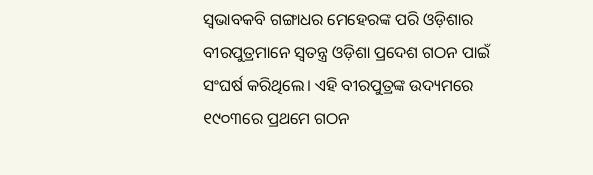ସ୍ବଭାବକବି ଗଙ୍ଗାଧର ମେହେରଙ୍କ ପରି ଓଡ଼ିଶାର ବୀରପୁତ୍ରମାନେ ସ୍ବତନ୍ତ୍ର ଓଡ଼ିଶା ପ୍ରଦେଶ ଗଠନ ପାଇଁ ସଂଘର୍ଷ କରିଥିଲେ। ଏହି ବୀରପୁତ୍ରଙ୍କ ଉଦ୍ୟମରେ ୧୯୦୩ରେ ପ୍ରଥମେ ଗଠନ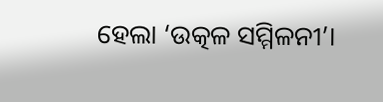ହେଲା ‘ଉତ୍କଳ ସମ୍ମିଳନୀ’।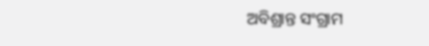ଅବିଶ୍ରାନ୍ତ ସଂଗ୍ରାମ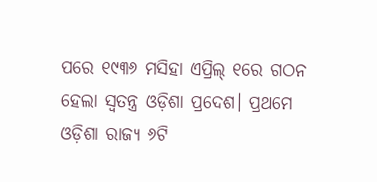ପରେ ୧୯୩୬ ମସିହା ଏପ୍ରିଲ୍ ୧ରେ ଗଠନ ହେଲା ସ୍ବତନ୍ତ୍ର ଓଡ଼ିଶା ପ୍ରଦେଶ। ପ୍ରଥମେ ଓଡ଼ିଶା ରାଜ୍ୟ ୬ଟି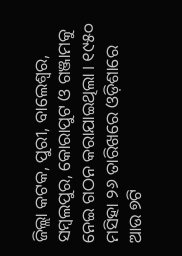ଜିଲ୍ଲା କଟକ, ପୁରୀ, ବାଲେଶ୍ବର, ସମ୍ବଲପୁର, କୋରାପୁଟ ଓ ଗଞ୍ଜାମକୁ ନେଇ ଗଠନ କରାଯାଇଥିଲା। ୧୯୫୦ ମସିହା ୨୬ ତାରିଖରେ ଓଡ଼ିଶାରେ ଆଉ ୭ଟି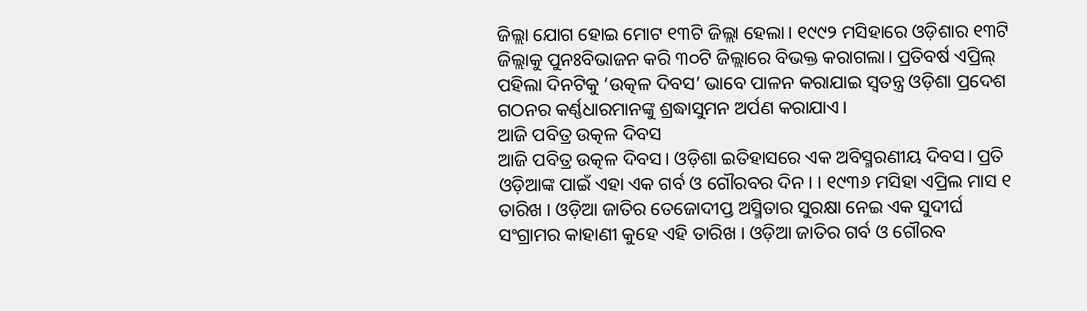ଜିଲ୍ଲା ଯୋଗ ହୋଇ ମୋଟ ୧୩ଟି ଜିଲ୍ଲା ହେଲା। ୧୯୯୨ ମସିହାରେ ଓଡ଼ିଶାର ୧୩ଟି ଜିଲ୍ଲାକୁ ପୁନଃବିଭାଜନ କରି ୩୦ଟି ଜିଲ୍ଲାରେ ବିଭକ୍ତ କରାଗଲା। ପ୍ରତିବର୍ଷ ଏପ୍ରିଲ୍ ପହିଲା ଦିନଟିକୁ ‘ଉତ୍କଳ ଦିବସ’ ଭାବେ ପାଳନ କରାଯାଇ ସ୍ବତନ୍ତ୍ର ଓଡ଼ିଶା ପ୍ରଦେଶ ଗଠନର କର୍ଣ୍ଣଧାରମାନଙ୍କୁ ଶ୍ରଦ୍ଧାସୁମନ ଅର୍ପଣ କରାଯାଏ।
ଆଜି ପବିତ୍ର ଉତ୍କଳ ଦିବସ
ଆଜି ପବିତ୍ର ଉତ୍କଳ ଦିବସ। ଓଡ଼ିଶା ଇତିହାସରେ ଏକ ଅବିସ୍ମରଣୀୟ ଦିବସ। ପ୍ରତି ଓଡ଼ିଆଙ୍କ ପାଇଁ ଏହା ଏକ ଗର୍ବ ଓ ଗୌରବର ଦିନ। । ୧୯୩୬ ମସିହା ଏପ୍ରିଲ ମାସ ୧ ତାରିଖ । ଓଡ଼ିଆ ଜାତିର ତେଜୋଦୀପ୍ତ ଅସ୍ମିତାର ସୁରକ୍ଷା ନେଇ ଏକ ସୁଦୀର୍ଘ ସଂଗ୍ରାମର କାହାଣୀ କୁହେ ଏହି ତାରିଖ । ଓଡ଼ିଆ ଜାତିର ଗର୍ବ ଓ ଗୌରବ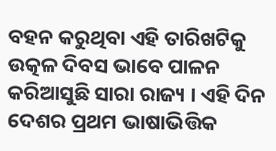ବହନ କରୁଥିବା ଏହି ତାରିଖଟିକୁ ଉତ୍କଳ ଦିବସ ଭାବେ ପାଳନ କରିଆସୁଛି ସାରା ରାଜ୍ୟ । ଏହି ଦିନ ଦେଶର ପ୍ରଥମ ଭାଷାଭିତ୍ତିକ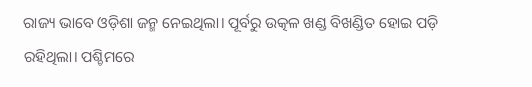ରାଜ୍ୟ ଭାବେ ଓଡ଼ିଶା ଜନ୍ମ ନେଇଥିଲା। ପୂର୍ବରୁ ଉତ୍କଳ ଖଣ୍ଡ ବିଖଣ୍ଡିତ ହୋଇ ପଡ଼ି ରହିଥିଲା। ପଶ୍ଚିମରେ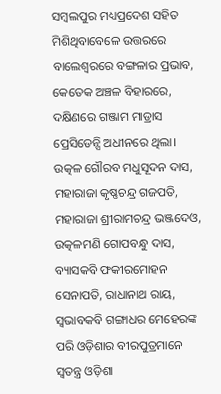ସମ୍ବଲପୁର ମଧ୍ୟପ୍ରଦେଶ ସହିତ ମିଶିଥିବାବେଳେ ଉତ୍ତରରେ ବାଲେଶ୍ବରରେ ବଙ୍ଗଳାର ପ୍ରଭାବ, କେତେକ ଅଞ୍ଚଳ ବିହାରରେ, ଦକ୍ଷିଣରେ ଗଞ୍ଜାମ ମାଡ୍ରାସ ପ୍ରେସିଡେନ୍ସି ଅଧୀନରେ ଥିଲା।
ଉତ୍କଳ ଗୌରବ ମଧୁସୂଦନ ଦାସ, ମହାରାଜା କୃଷ୍ଣଚନ୍ଦ୍ର ଗଜପତି, ମହାରାଜା ଶ୍ରୀରାମଚନ୍ଦ୍ର ଭଞ୍ଜଦେଓ, ଉତ୍କଳମଣି ଗୋପବନ୍ଧୁ ଦାସ, ବ୍ୟାସକବି ଫକୀରମୋହନ ସେନାପତି, ରାଧାନାଥ ରାୟ, ସ୍ବଭାବକବି ଗଙ୍ଗାଧର ମେହେରଙ୍କ ପରି ଓଡ଼ିଶାର ବୀରପୁତ୍ରମାନେ ସ୍ବତନ୍ତ୍ର ଓଡ଼ିଶା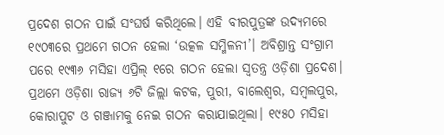ପ୍ରଦେଶ ଗଠନ ପାଇଁ ସଂଘର୍ଷ କରିଥିଲେ। ଏହି ବୀରପୁତ୍ରଙ୍କ ଉଦ୍ୟମରେ ୧୯୦୩ରେ ପ୍ରଥମେ ଗଠନ ହେଲା ‘ଉତ୍କଳ ସମ୍ମିଳନୀ’। ଅବିଶ୍ରାନ୍ତ ସଂଗ୍ରାମ ପରେ ୧୯୩୬ ମସିହା ଏପ୍ରିଲ୍ ୧ରେ ଗଠନ ହେଲା ସ୍ବତନ୍ତ୍ର ଓଡ଼ିଶା ପ୍ରଦେଶ। ପ୍ରଥମେ ଓଡ଼ିଶା ରାଜ୍ୟ ୬ଟି ଜିଲ୍ଲା କଟକ, ପୁରୀ, ବାଲେଶ୍ବର, ସମ୍ବଲପୁର, କୋରାପୁଟ ଓ ଗଞ୍ଜାମକୁ ନେଇ ଗଠନ କରାଯାଇଥିଲା। ୧୯୫୦ ମସିହା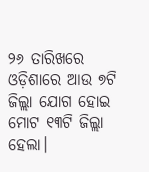୨୬ ତାରିଖରେ ଓଡ଼ିଶାରେ ଆଉ ୭ଟି ଜିଲ୍ଲା ଯୋଗ ହୋଇ ମୋଟ ୧୩ଟି ଜିଲ୍ଲା ହେଲା।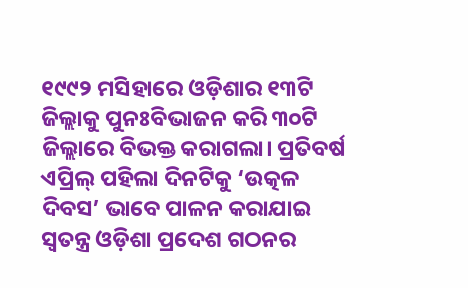୧୯୯୨ ମସିହାରେ ଓଡ଼ିଶାର ୧୩ଟି ଜିଲ୍ଲାକୁ ପୁନଃବିଭାଜନ କରି ୩୦ଟି ଜିଲ୍ଲାରେ ବିଭକ୍ତ କରାଗଲା। ପ୍ରତିବର୍ଷ ଏପ୍ରିଲ୍ ପହିଲା ଦିନଟିକୁ ‘ଉତ୍କଳ ଦିବସ’ ଭାବେ ପାଳନ କରାଯାଇ ସ୍ବତନ୍ତ୍ର ଓଡ଼ିଶା ପ୍ରଦେଶ ଗଠନର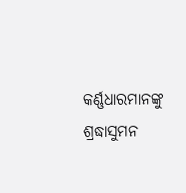କର୍ଣ୍ଣଧାରମାନଙ୍କୁ ଶ୍ରଦ୍ଧାସୁମନ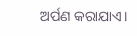ଅର୍ପଣ କରାଯାଏ।